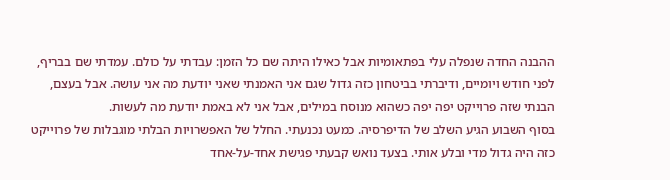ההבנה החדה שנפלה עלי בפתאומיות אבל כאילו היתה שם כל הזמן: עבדתי על כולם. עמדתי שם בבריף, לפני חודש ויומיים, ודיברתי בביטחון כזה גדול שגם אני האמנתי שאני יודעת מה אני עושה. אבל בעצם, הבנתי שזה פרוייקט יפה יפה כשהוא מנוסח במילים, אבל אני לא באמת יודעת מה לעשות.
בסוף השבוע הגיע השלב של הדיפרסיה. כמעט נכנעתי. החלל של האפשרויות הבלתי מוגבלות של פרוייקט כזה היה גדול מדי ובלע אותי. בצעד נואש קבעתי פגישת אחד-על-אחד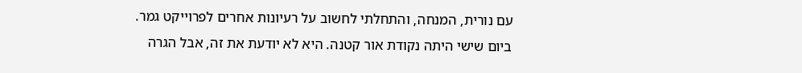עם נורית, המנחה, והתחלתי לחשוב על רעיונות אחרים לפרוייקט גמר.
ביום שישי היתה נקודת אור קטנה. היא לא יודעת את זה, אבל הגרה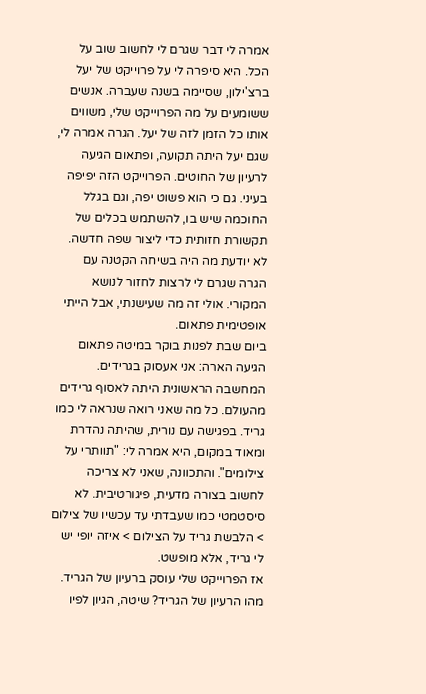אמרה לי דבר שגרם לי לחשוב שוב על הכל. היא סיפרה לי על פרוייקט של יעל ברצ'ילון, שסיימה בשנה שעברה. אנשים ששומעים על מה הפרוייקט שלי, משווים אותו כל הזמן לזה של יעל. הגרה אמרה לי, שגם יעל היתה תקועה, ופתאום הגיעה לרעיון של החוטים. הפרוייקט הזה יפיפה בעיני. גם כי הוא פשוט יפה, וגם בגלל החוכמה שיש בו, להשתמש בכלים של תקשורת חזותית כדי ליצור שפה חדשה.
לא יודעת מה היה בשיחה הקטנה עם הגרה שגרם לי לרצות לחזור לנושא המקורי. אולי זה מה שעישנתי, אבל הייתי אופטימית פתאום.
ביום שבת לפנות בוקר במיטה פתאום הגיעה הארה: אני אעסוק בגרידים.
המחשבה הראשונית היתה לאסוף גרידים מהעולם. כל מה שאני רואה שנראה לי כמו גריד. בפגישה עם נורית, שהיתה נהדרת ומאוד במקום, היא אמרה לי: "תוותרי על צילומים". והתכוונה, שאני לא צריכה לחשוב בצורה מדעית, פיגורטיבית. לא סיסטמטי כמו שעבדתי עד עכשיו של צילום > הלבשת גריד על הצילום > איזה יופי יש לי גריד, אלא מופשט.
אז הפרוייקט שלי עוסק ברעיון של הגריד.
מהו הרעיון של הגריד? שיטה, הגיון לפיו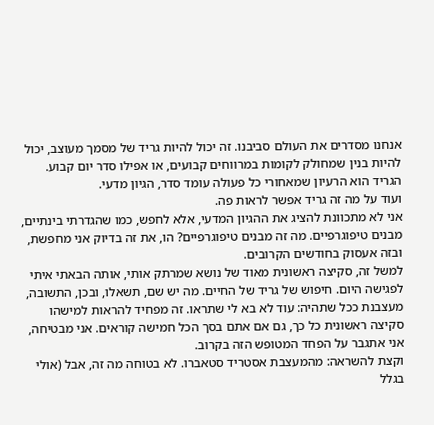אנחנו מסדרים את העולם סביבנו. זה יכול להיות גריד של מסמך מעוצב, יכול להיות בנין שמחולק לקומות במרווחים קבועים, או אפילו סדר יום קבוע. הגריד הוא הרעיון שמאחורי כל פעולה עומד סדר, הגיון מדעי.
ועוד על מה זה גריד אפשר לראות פה.
אני לא מתכוונת להציג את ההגיון המדעי, אלא לחפש, כמו שהגדרתי בינתיים, מבנים טיפוגרפיים. מה זה מבנים טיפוגרפיים? הו, את זה בדיוק אני מחפשת, ובזה אעסוק בחודשים הקרובים.
למשל זה, סקיצה ראשונית מאוד של נושא שמרתק אותי, אותה הבאתי איתי לפגישה היום. חיפוש של גריד של החיים. מה יש שם, תשאלו, ובכן, התשובה, מעצבנת ככל שתהיה: עוד לא בא לי שתראו. זה מפחיד להראות למישהו סקיצה ראשונית כל כך, גם אם אתם בסך הכל חמישה קוראים. אני מבטיחה, אני אתגבר על הפחד המטופש הזה בקרוב.
וקצת להשראה: מהמעצבת אסטריד סטאברו. לא בטוחה מה זה, אבל (אולי בגלל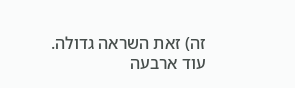זה) זאת השראה גדולה.
עוד ארבעה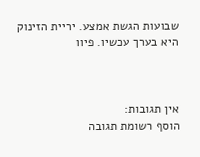שבועות הגשת אמצע. יריית הזינוק היא בערך עכשיו. פיוו



אין תגובות:
הוסף רשומת תגובה